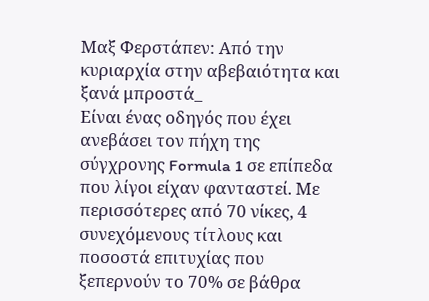Μαξ Φερστάπεν: Από την κυριαρχία στην αβεβαιότητα και ξανά μπροστά_
Eίναι ένας οδηγός που έχει ανεβάσει τον πήχη της σύγχρονης Formula 1 σε επίπεδα που λίγοι είχαν φανταστεί. Με περισσότερες από 70 νίκες, 4 συνεχόμενους τίτλους και ποσοστά επιτυχίας που ξεπερνούν το 70% σε βάθρα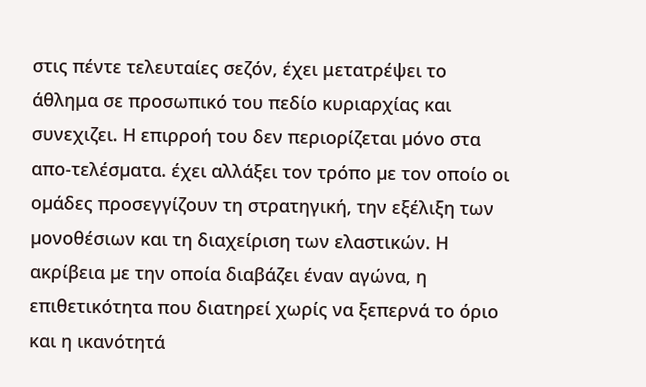στις πέντε τελευταίες σεζόν, έχει μετατρέψει το άθλημα σε προσωπικό του πεδίο κυριαρχίας και συνεχιζει. Η επιρροή του δεν περιορίζεται µόνο στα απο-τελέσµατα. έχει αλλάξει τον τρόπο µε τον οποίο οι οµάδες προσεγγίζουν τη στρατηγική, την εξέλιξη των µονοθέσιων και τη διαχείριση των ελαστικών. Η ακρίβεια µε την οποία διαβάζει έναν αγώνα, η επιθετικότητα που διατηρεί χωρίς να ξεπερνά το όριο και η ικανότητά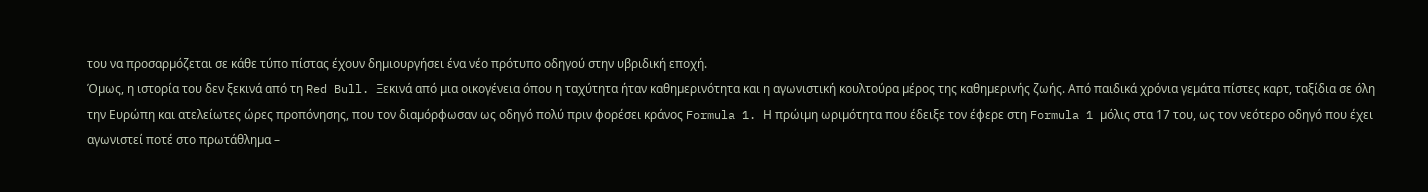του να προσαρµόζεται σε κάθε τύπο πίστας έχουν δηµιουργήσει ένα νέο πρότυπο οδηγού στην υβριδική εποχή.
Όµως, η ιστορία του δεν ξεκινά από τη Red Bull. Ξεκινά από µια οικογένεια όπου η ταχύτητα ήταν καθηµερινότητα και η αγωνιστική κουλτούρα µέρος της καθηµερινής ζωής. Από παιδικά χρόνια γεµάτα πίστες καρτ, ταξίδια σε όλη την Ευρώπη και ατελείωτες ώρες προπόνησης, που τον διαµόρφωσαν ως οδηγό πολύ πριν φορέσει κράνος Formula 1. Η πρώιµη ωριµότητα που έδειξε τον έφερε στη Formula 1 µόλις στα 17 του, ως τον νεότερο οδηγό που έχει αγωνιστεί ποτέ στο πρωτάθληµα –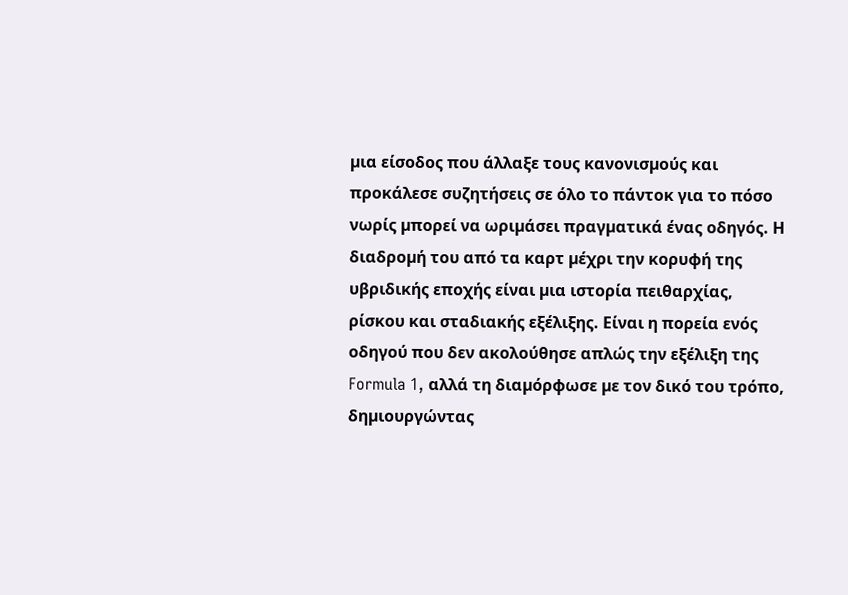µια είσοδος που άλλαξε τους κανονισµούς και προκάλεσε συζητήσεις σε όλο το πάντοκ για το πόσο νωρίς µπορεί να ωριµάσει πραγµατικά ένας οδηγός. Η διαδροµή του από τα καρτ µέχρι την κορυφή της υβριδικής εποχής είναι µια ιστορία πειθαρχίας, ρίσκου και σταδιακής εξέλιξης. Είναι η πορεία ενός οδηγού που δεν ακολούθησε απλώς την εξέλιξη της Formula 1, αλλά τη διαµόρφωσε µε τον δικό του τρόπο, δηµιουργώντας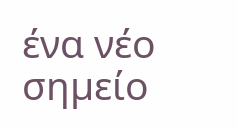ένα νέο σηµείο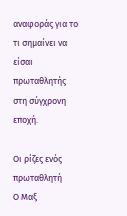αναφοράς για το τι σηµαίνει να είσαι πρωταθλητής στη σύγχρονη εποχή.

Οι ρίζες ενός πρωταθλητή
Ο Μαξ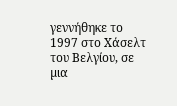γεννήθηκε το 1997 στο Χάσελτ του Βελγίου, σε µια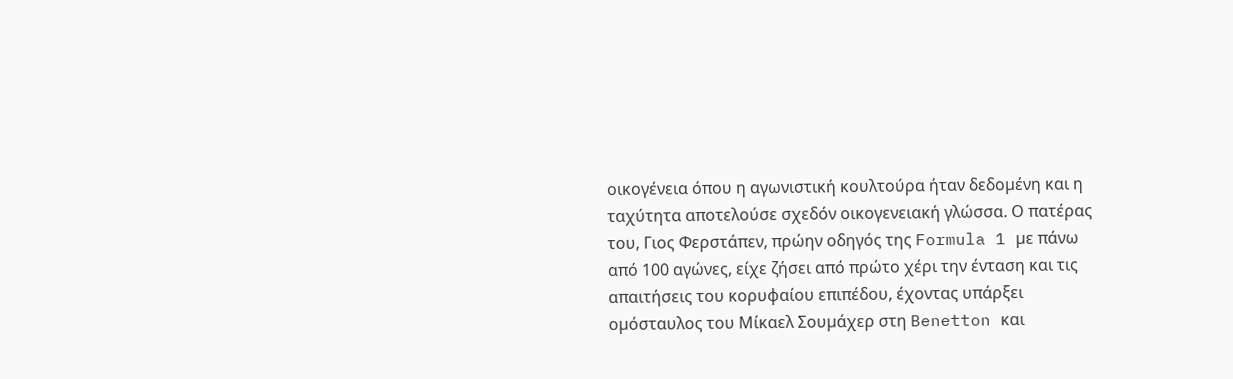οικογένεια όπου η αγωνιστική κουλτούρα ήταν δεδοµένη και η ταχύτητα αποτελούσε σχεδόν οικογενειακή γλώσσα. Ο πατέρας του, Γιος Φερστάπεν, πρώην οδηγός της Formula 1 µε πάνω από 100 αγώνες, είχε ζήσει από πρώτο χέρι την ένταση και τις απαιτήσεις του κορυφαίου επιπέδου, έχοντας υπάρξει οµόσταυλος του Μίκαελ Σουµάχερ στη Benetton και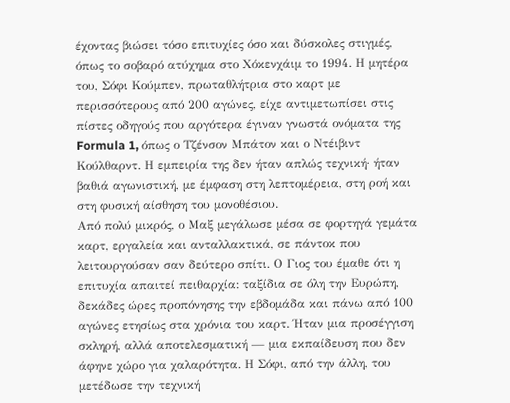έχοντας βιώσει τόσο επιτυχίες όσο και δύσκολες στιγµές, όπως το σοβαρό ατύχηµα στο Χόκενχάιµ το 1994. Η µητέρα του, Σόφι Κούµπεν, πρωταθλήτρια στο καρτ µε περισσότερους από 200 αγώνες, είχε αντιµετωπίσει στις πίστες οδηγούς που αργότερα έγιναν γνωστά ονόµατα της Formula 1, όπως ο Τζένσον Μπάτον και ο Ντέιβιντ Κούλθαρντ. Η εµπειρία της δεν ήταν απλώς τεχνική· ήταν βαθιά αγωνιστική, µε έµφαση στη λεπτοµέρεια, στη ροή και στη φυσική αίσθηση του µονοθέσιου.
Από πολύ µικρός, ο Μαξ µεγάλωσε µέσα σε φορτηγά γεµάτα καρτ, εργαλεία και ανταλλακτικά, σε πάντοκ που λειτουργούσαν σαν δεύτερο σπίτι. Ο Γιος του έµαθε ότι η επιτυχία απαιτεί πειθαρχία: ταξίδια σε όλη την Ευρώπη, δεκάδες ώρες προπόνησης την εβδοµάδα και πάνω από 100 αγώνες ετησίως στα χρόνια του καρτ. Ήταν µια προσέγγιση σκληρή, αλλά αποτελεσµατική — µια εκπαίδευση που δεν άφηνε χώρο για χαλαρότητα. Η Σόφι, από την άλλη, του µετέδωσε την τεχνική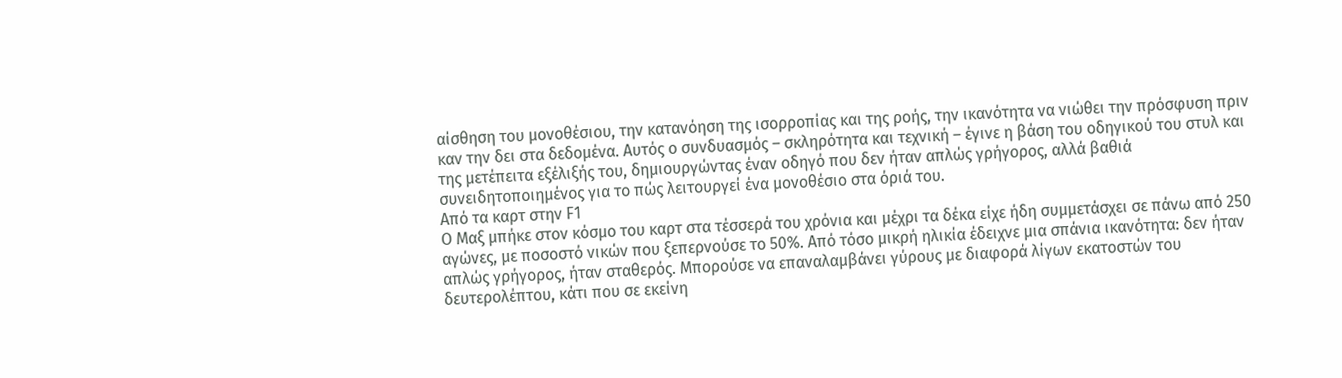αίσθηση του µονοθέσιου, την κατανόηση της ισορροπίας και της ροής, την ικανότητα να νιώθει την πρόσφυση πριν καν την δει στα δεδοµένα. Αυτός ο συνδυασµός – σκληρότητα και τεχνική – έγινε η βάση του οδηγικού του στυλ και της µετέπειτα εξέλιξής του, δηµιουργώντας έναν οδηγό που δεν ήταν απλώς γρήγορος, αλλά βαθιά συνειδητοποιηµένος για το πώς λειτουργεί ένα µονοθέσιο στα όριά του.
Από τα καρτ στην F1
Ο Μαξ µπήκε στον κόσµο του καρτ στα τέσσερά του χρόνια και µέχρι τα δέκα είχε ήδη συµµετάσχει σε πάνω από 250 αγώνες, µε ποσοστό νικών που ξεπερνούσε το 50%. Από τόσο µικρή ηλικία έδειχνε µια σπάνια ικανότητα: δεν ήταν απλώς γρήγορος, ήταν σταθερός. Μπορούσε να επαναλαµβάνει γύρους µε διαφορά λίγων εκατοστών του δευτερολέπτου, κάτι που σε εκείνη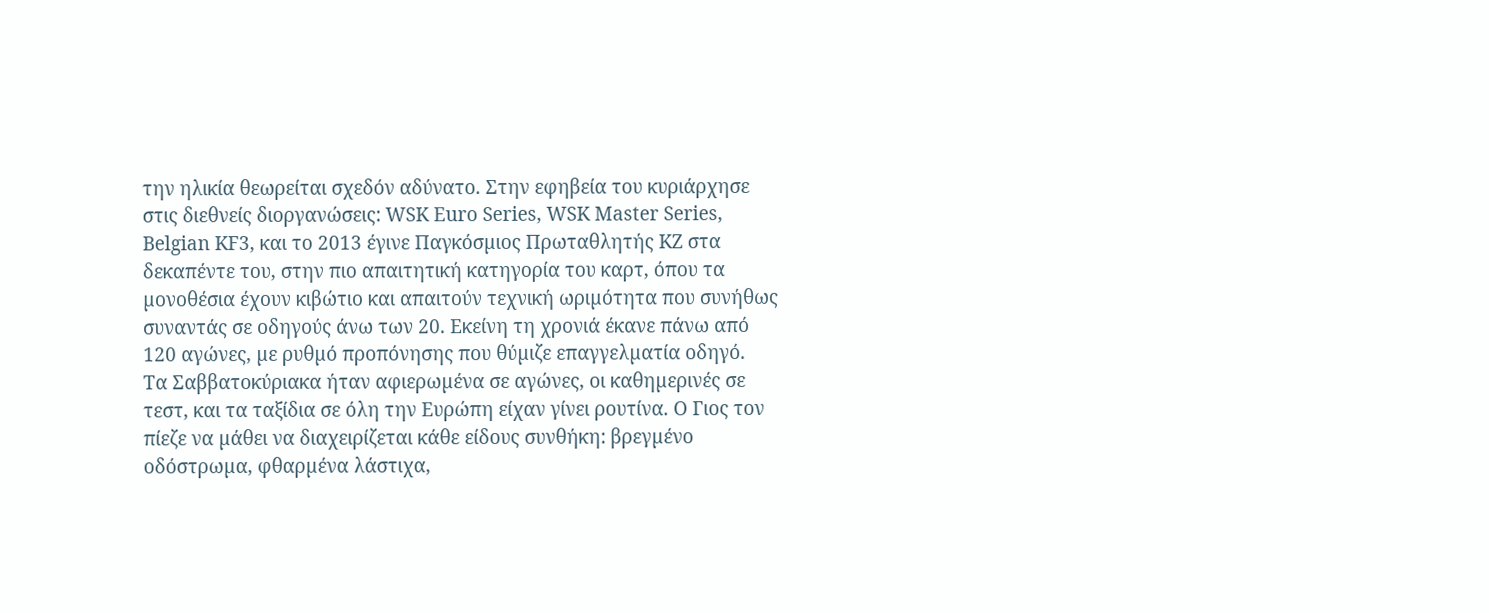την ηλικία θεωρείται σχεδόν αδύνατο. Στην εφηβεία του κυριάρχησε στις διεθνείς διοργανώσεις: WSK Euro Series, WSK Master Series, Belgian KF3, και το 2013 έγινε Παγκόσµιος Πρωταθλητής KZ στα δεκαπέντε του, στην πιο απαιτητική κατηγορία του καρτ, όπου τα µονοθέσια έχουν κιβώτιο και απαιτούν τεχνική ωριµότητα που συνήθως συναντάς σε οδηγούς άνω των 20. Εκείνη τη χρονιά έκανε πάνω από 120 αγώνες, µε ρυθµό προπόνησης που θύµιζε επαγγελµατία οδηγό.
Τα Σαββατοκύριακα ήταν αφιερωµένα σε αγώνες, οι καθηµερινές σε τεστ, και τα ταξίδια σε όλη την Ευρώπη είχαν γίνει ρουτίνα. Ο Γιος τον πίεζε να µάθει να διαχειρίζεται κάθε είδους συνθήκη: βρεγµένο οδόστρωµα, φθαρµένα λάστιχα,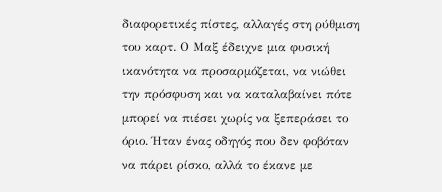διαφορετικές πίστες, αλλαγές στη ρύθµιση του καρτ. Ο Μαξ έδειχνε µια φυσική ικανότητα να προσαρµόζεται, να νιώθει την πρόσφυση και να καταλαβαίνει πότε µπορεί να πιέσει χωρίς να ξεπεράσει το όριο. Ήταν ένας οδηγός που δεν φοβόταν να πάρει ρίσκο, αλλά το έκανε µε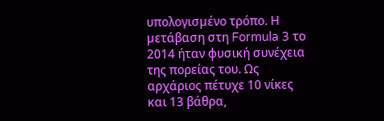υπολογισµένο τρόπο. Η µετάβαση στη Formula 3 το 2014 ήταν φυσική συνέχεια της πορείας του. Ως αρχάριος πέτυχε 10 νίκες και 13 βάθρα,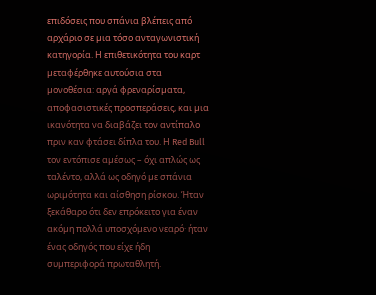επιδόσεις που σπάνια βλέπεις από αρχάριο σε µια τόσο ανταγωνιστική κατηγορία. Η επιθετικότητα του καρτ µεταφέρθηκε αυτούσια στα µονοθέσια: αργά φρεναρίσµατα, αποφασιστικές προσπεράσεις, και µια ικανότητα να διαβάζει τον αντίπαλο πριν καν φτάσει δίπλα του. Η Red Bull τον εντόπισε αµέσως – όχι απλώς ως ταλέντο, αλλά ως οδηγό µε σπάνια ωριµότητα και αίσθηση ρίσκου. Ήταν ξεκάθαρο ότι δεν επρόκειτο για έναν ακόµη πολλά υποσχόµενο νεαρό· ήταν ένας οδηγός που είχε ήδη συµπεριφορά πρωταθλητή.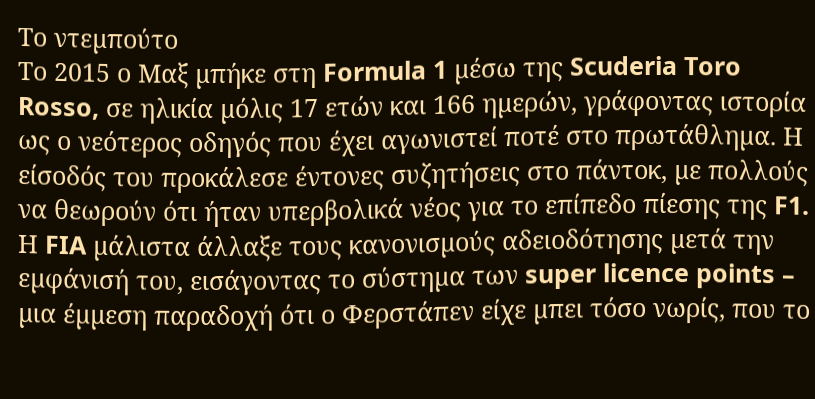Το ντεµπούτο
Το 2015 ο Μαξ µπήκε στη Formula 1 µέσω της Scuderia Toro Rosso, σε ηλικία µόλις 17 ετών και 166 ηµερών, γράφοντας ιστορία ως ο νεότερος οδηγός που έχει αγωνιστεί ποτέ στο πρωτάθληµα. Η είσοδός του προκάλεσε έντονες συζητήσεις στο πάντοκ, µε πολλούς να θεωρούν ότι ήταν υπερβολικά νέος για το επίπεδο πίεσης της F1. Η FIA µάλιστα άλλαξε τους κανονισµούς αδειοδότησης µετά την εµφάνισή του, εισάγοντας το σύστηµα των super licence points – µια έµµεση παραδοχή ότι ο Φερστάπεν είχε µπει τόσο νωρίς, που το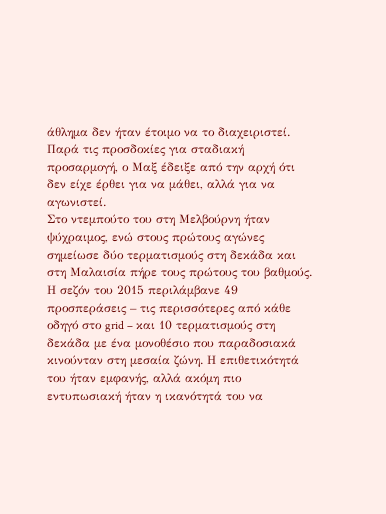άθληµα δεν ήταν έτοιµο να το διαχειριστεί. Παρά τις προσδοκίες για σταδιακή προσαρµογή, ο Μαξ έδειξε από την αρχή ότι δεν είχε έρθει για να µάθει, αλλά για να αγωνιστεί.
Στο ντεµπούτο του στη Μελβούρνη ήταν ψύχραιµος, ενώ στους πρώτους αγώνες σηµείωσε δύο τερµατισµούς στη δεκάδα και στη Μαλαισία πήρε τους πρώτους του βαθµούς. Η σεζόν του 2015 περιλάµβανε 49 προσπεράσεις – τις περισσότερες από κάθε οδηγό στο grid – και 10 τερµατισµούς στη δεκάδα µε ένα µονοθέσιο που παραδοσιακά κινούνταν στη µεσαία ζώνη. Η επιθετικότητά του ήταν εµφανής, αλλά ακόµη πιο εντυπωσιακή ήταν η ικανότητά του να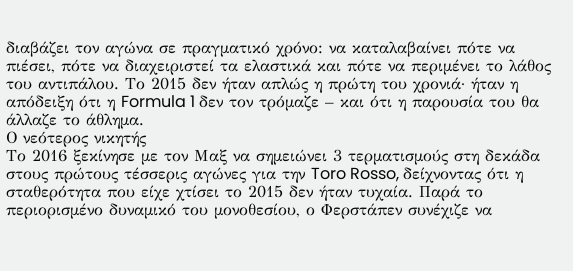διαβάζει τον αγώνα σε πραγµατικό χρόνο: να καταλαβαίνει πότε να πιέσει, πότε να διαχειριστεί τα ελαστικά και πότε να περιµένει το λάθος του αντιπάλου. Το 2015 δεν ήταν απλώς η πρώτη του χρονιά· ήταν η απόδειξη ότι η Formula 1 δεν τον τρόµαζε – και ότι η παρουσία του θα άλλαζε το άθληµα.
Ο νεότερος νικητής
Το 2016 ξεκίνησε µε τον Μαξ να σηµειώνει 3 τερµατισµούς στη δεκάδα στους πρώτους τέσσερις αγώνες για την Toro Rosso, δείχνοντας ότι η σταθερότητα που είχε χτίσει το 2015 δεν ήταν τυχαία. Παρά το περιορισµένο δυναµικό του µονοθεσίου, ο Φερστάπεν συνέχιζε να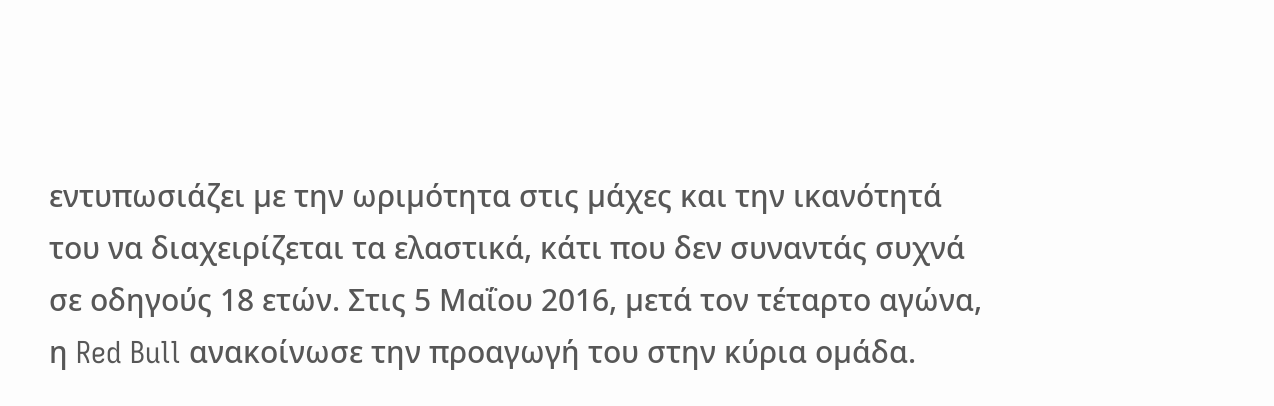εντυπωσιάζει µε την ωριµότητα στις µάχες και την ικανότητά του να διαχειρίζεται τα ελαστικά, κάτι που δεν συναντάς συχνά σε οδηγούς 18 ετών. Στις 5 Μαΐου 2016, µετά τον τέταρτο αγώνα, η Red Bull ανακοίνωσε την προαγωγή του στην κύρια οµάδα.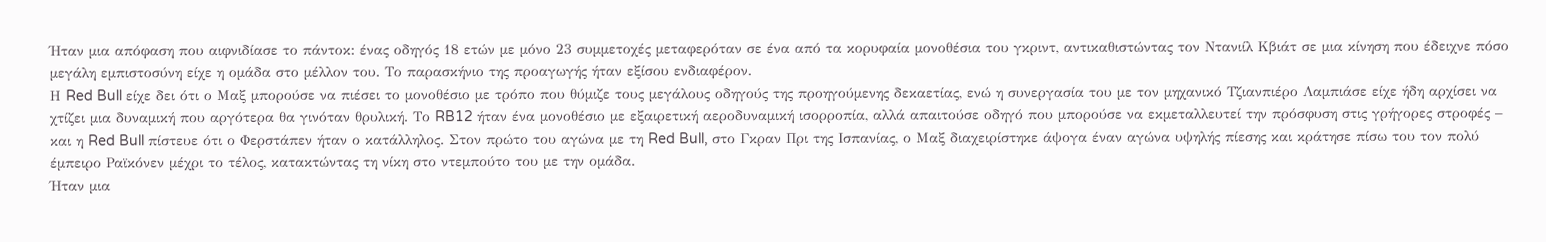Ήταν µια απόφαση που αιφνιδίασε το πάντοκ: ένας οδηγός 18 ετών µε µόνο 23 συµµετοχές µεταφερόταν σε ένα από τα κορυφαία µονοθέσια του γκριντ, αντικαθιστώντας τον Ντανιίλ Κβιάτ σε µια κίνηση που έδειχνε πόσο µεγάλη εµπιστοσύνη είχε η οµάδα στο µέλλον του. Το παρασκήνιο της προαγωγής ήταν εξίσου ενδιαφέρον.
Η Red Bull είχε δει ότι ο Μαξ µπορούσε να πιέσει το µονοθέσιο µε τρόπο που θύµιζε τους µεγάλους οδηγούς της προηγούµενης δεκαετίας, ενώ η συνεργασία του µε τον µηχανικό Τζιανπιέρο Λαµπιάσε είχε ήδη αρχίσει να χτίζει µια δυναµική που αργότερα θα γινόταν θρυλική. Το RB12 ήταν ένα µονοθέσιο µε εξαιρετική αεροδυναµική ισορροπία, αλλά απαιτούσε οδηγό που µπορούσε να εκµεταλλευτεί την πρόσφυση στις γρήγορες στροφές – και η Red Bull πίστευε ότι ο Φερστάπεν ήταν ο κατάλληλος. Στον πρώτο του αγώνα µε τη Red Bull, στο Γκραν Πρι της Ισπανίας, ο Μαξ διαχειρίστηκε άψογα έναν αγώνα υψηλής πίεσης και κράτησε πίσω του τον πολύ έµπειρο Ραϊκόνεν µέχρι το τέλος, κατακτώντας τη νίκη στο ντεµπούτο του µε την οµάδα.
Ήταν µια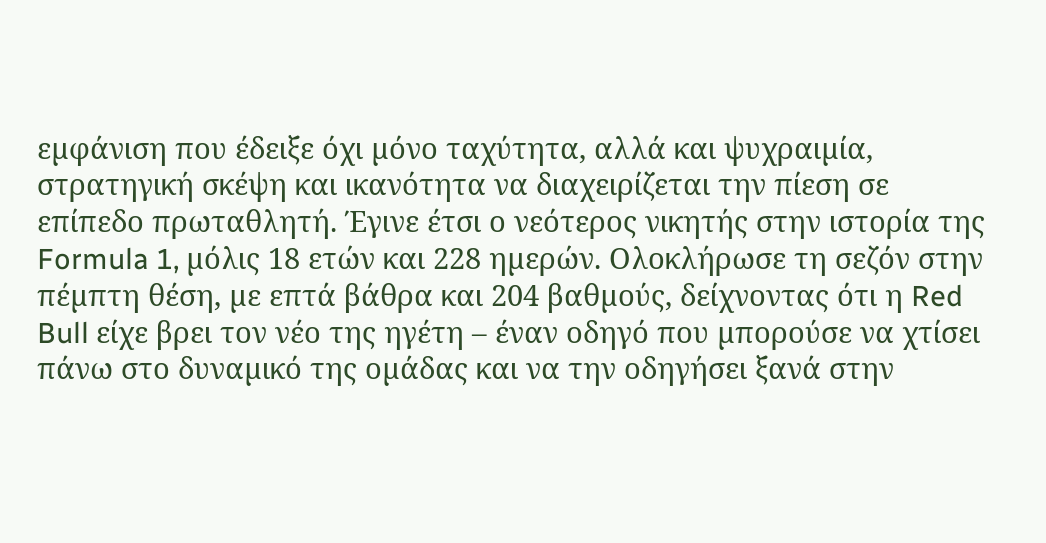εµφάνιση που έδειξε όχι µόνο ταχύτητα, αλλά και ψυχραιµία, στρατηγική σκέψη και ικανότητα να διαχειρίζεται την πίεση σε επίπεδο πρωταθλητή. Έγινε έτσι ο νεότερος νικητής στην ιστορία της Formula 1, µόλις 18 ετών και 228 ηµερών. Ολοκλήρωσε τη σεζόν στην πέµπτη θέση, µε επτά βάθρα και 204 βαθµούς, δείχνοντας ότι η Red Bull είχε βρει τον νέο της ηγέτη – έναν οδηγό που µπορούσε να χτίσει πάνω στο δυναµικό της οµάδας και να την οδηγήσει ξανά στην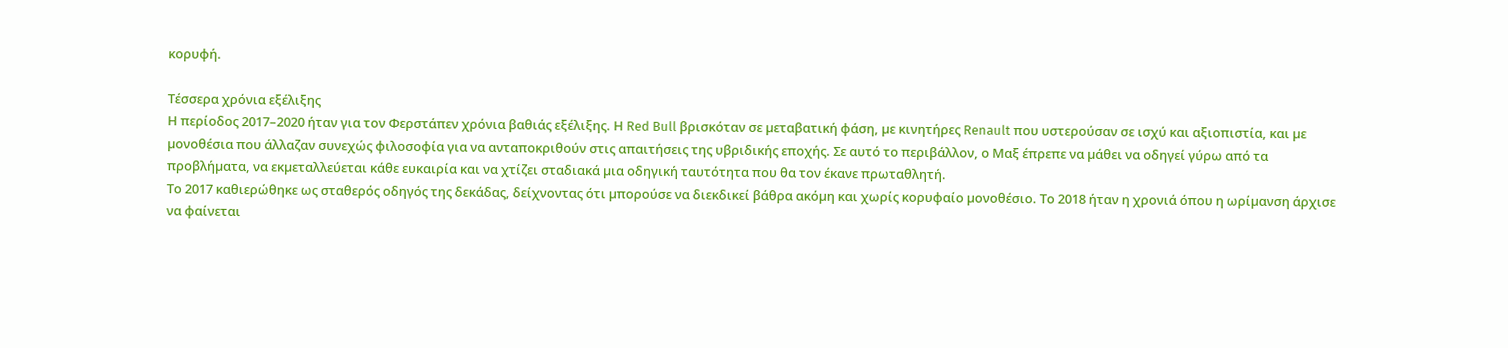κορυφή.

Τέσσερα χρόνια εξέλιξης
Η περίοδος 2017–2020 ήταν για τον Φερστάπεν χρόνια βαθιάς εξέλιξης. Η Red Bull βρισκόταν σε µεταβατική φάση, µε κινητήρες Renault που υστερούσαν σε ισχύ και αξιοπιστία, και µε µονοθέσια που άλλαζαν συνεχώς φιλοσοφία για να ανταποκριθούν στις απαιτήσεις της υβριδικής εποχής. Σε αυτό το περιβάλλον, ο Μαξ έπρεπε να µάθει να οδηγεί γύρω από τα προβλήµατα, να εκµεταλλεύεται κάθε ευκαιρία και να χτίζει σταδιακά µια οδηγική ταυτότητα που θα τον έκανε πρωταθλητή.
Το 2017 καθιερώθηκε ως σταθερός οδηγός της δεκάδας, δείχνοντας ότι µπορούσε να διεκδικεί βάθρα ακόµη και χωρίς κορυφαίο µονοθέσιο. Το 2018 ήταν η χρονιά όπου η ωρίµανση άρχισε να φαίνεται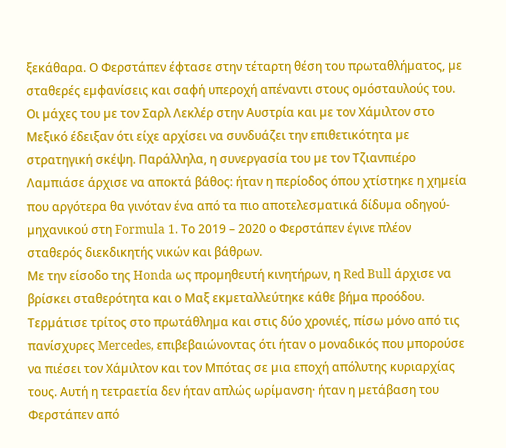ξεκάθαρα. Ο Φερστάπεν έφτασε στην τέταρτη θέση του πρωταθλήµατος, µε σταθερές εµφανίσεις και σαφή υπεροχή απέναντι στους οµόσταυλούς του. Οι µάχες του µε τον Σαρλ Λεκλέρ στην Αυστρία και µε τον Χάµιλτον στο Μεξικό έδειξαν ότι είχε αρχίσει να συνδυάζει την επιθετικότητα µε στρατηγική σκέψη. Παράλληλα, η συνεργασία του µε τον Τζιανπιέρο Λαµπιάσε άρχισε να αποκτά βάθος: ήταν η περίοδος όπου χτίστηκε η χηµεία που αργότερα θα γινόταν ένα από τα πιο αποτελεσµατικά δίδυµα οδηγού-µηχανικού στη Formula 1. Το 2019 – 2020 ο Φερστάπεν έγινε πλέον σταθερός διεκδικητής νικών και βάθρων.
Με την είσοδο της Honda ως προµηθευτή κινητήρων, η Red Bull άρχισε να βρίσκει σταθερότητα και ο Μαξ εκµεταλλεύτηκε κάθε βήµα προόδου. Τερµάτισε τρίτος στο πρωτάθληµα και στις δύο χρονιές, πίσω µόνο από τις πανίσχυρες Mercedes, επιβεβαιώνοντας ότι ήταν ο µοναδικός που µπορούσε να πιέσει τον Χάµιλτον και τον Μπότας σε µια εποχή απόλυτης κυριαρχίας τους. Αυτή η τετραετία δεν ήταν απλώς ωρίµανση· ήταν η µετάβαση του Φερστάπεν από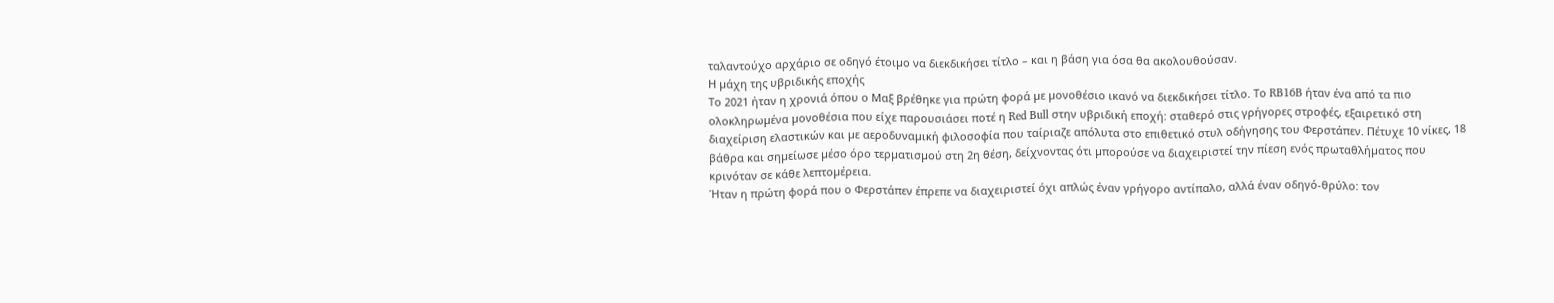ταλαντούχο αρχάριο σε οδηγό έτοιµο να διεκδικήσει τίτλο – και η βάση για όσα θα ακολουθούσαν.
Η µάχη της υβριδικής εποχής
Το 2021 ήταν η χρονιά όπου ο Μαξ βρέθηκε για πρώτη φορά µε µονοθέσιο ικανό να διεκδικήσει τίτλο. Το RB16B ήταν ένα από τα πιο ολοκληρωµένα µονοθέσια που είχε παρουσιάσει ποτέ η Red Bull στην υβριδική εποχή: σταθερό στις γρήγορες στροφές, εξαιρετικό στη διαχείριση ελαστικών και µε αεροδυναµική φιλοσοφία που ταίριαζε απόλυτα στο επιθετικό στυλ οδήγησης του Φερστάπεν. Πέτυχε 10 νίκες, 18 βάθρα και σηµείωσε µέσο όρο τερµατισµού στη 2η θέση, δείχνοντας ότι µπορούσε να διαχειριστεί την πίεση ενός πρωταθλήµατος που κρινόταν σε κάθε λεπτοµέρεια.
Ήταν η πρώτη φορά που ο Φερστάπεν έπρεπε να διαχειριστεί όχι απλώς έναν γρήγορο αντίπαλο, αλλά έναν οδηγό-θρύλο: τον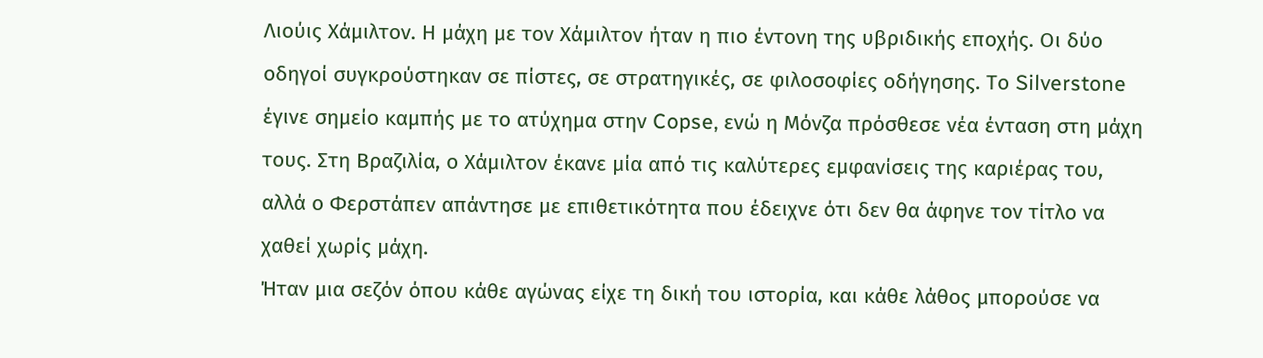Λιούις Χάµιλτον. Η µάχη µε τον Χάµιλτον ήταν η πιο έντονη της υβριδικής εποχής. Οι δύο οδηγοί συγκρούστηκαν σε πίστες, σε στρατηγικές, σε φιλοσοφίες οδήγησης. Το Silverstone έγινε σηµείο καµπής µε το ατύχηµα στην Copse, ενώ η Μόνζα πρόσθεσε νέα ένταση στη µάχη τους. Στη Βραζιλία, ο Χάµιλτον έκανε µία από τις καλύτερες εµφανίσεις της καριέρας του, αλλά ο Φερστάπεν απάντησε µε επιθετικότητα που έδειχνε ότι δεν θα άφηνε τον τίτλο να χαθεί χωρίς µάχη.
Ήταν µια σεζόν όπου κάθε αγώνας είχε τη δική του ιστορία, και κάθε λάθος µπορούσε να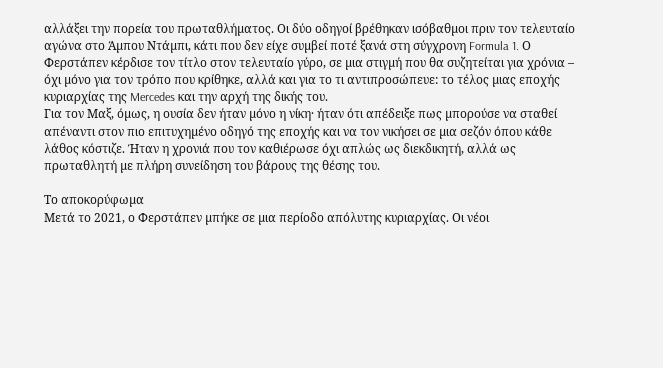αλλάξει την πορεία του πρωταθλήµατος. Οι δύο οδηγοί βρέθηκαν ισόβαθµοι πριν τον τελευταίο αγώνα στο Άµπου Ντάµπι, κάτι που δεν είχε συµβεί ποτέ ξανά στη σύγχρονη Formula 1. Ο Φερστάπεν κέρδισε τον τίτλο στον τελευταίο γύρο, σε µια στιγµή που θα συζητείται για χρόνια – όχι µόνο για τον τρόπο που κρίθηκε, αλλά και για το τι αντιπροσώπευε: το τέλος µιας εποχής κυριαρχίας της Mercedes και την αρχή της δικής του.
Για τον Μαξ, όµως, η ουσία δεν ήταν µόνο η νίκη· ήταν ότι απέδειξε πως µπορούσε να σταθεί απέναντι στον πιο επιτυχηµένο οδηγό της εποχής και να τον νικήσει σε µια σεζόν όπου κάθε λάθος κόστιζε. Ήταν η χρονιά που τον καθιέρωσε όχι απλώς ως διεκδικητή, αλλά ως πρωταθλητή µε πλήρη συνείδηση του βάρους της θέσης του.

Το αποκορύφωµα
Μετά το 2021, ο Φερστάπεν µπήκε σε µια περίοδο απόλυτης κυριαρχίας. Οι νέοι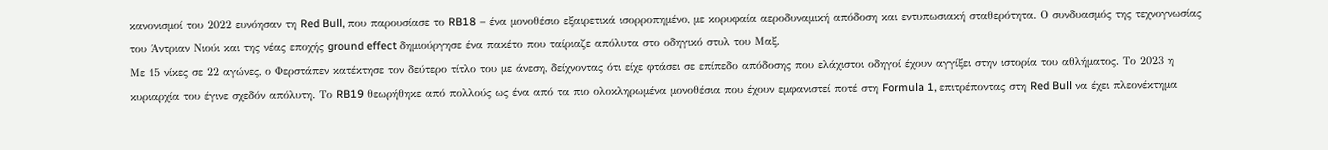κανονισµοί του 2022 ευνόησαν τη Red Bull, που παρουσίασε το RB18 – ένα µονοθέσιο εξαιρετικά ισορροπηµένο, µε κορυφαία αεροδυναµική απόδοση και εντυπωσιακή σταθερότητα. Ο συνδυασµός της τεχνογνωσίας του Άντριαν Νιούι και της νέας εποχής ground effect δηµιούργησε ένα πακέτο που ταίριαζε απόλυτα στο οδηγικό στυλ του Μαξ.
Με 15 νίκες σε 22 αγώνες, ο Φερστάπεν κατέκτησε τον δεύτερο τίτλο του µε άνεση, δείχνοντας ότι είχε φτάσει σε επίπεδο απόδοσης που ελάχιστοι οδηγοί έχουν αγγίξει στην ιστορία του αθλήµατος. Το 2023 η κυριαρχία του έγινε σχεδόν απόλυτη. Το RB19 θεωρήθηκε από πολλούς ως ένα από τα πιο ολοκληρωµένα µονοθέσια που έχουν εµφανιστεί ποτέ στη Formula 1, επιτρέποντας στη Red Bull να έχει πλεονέκτηµα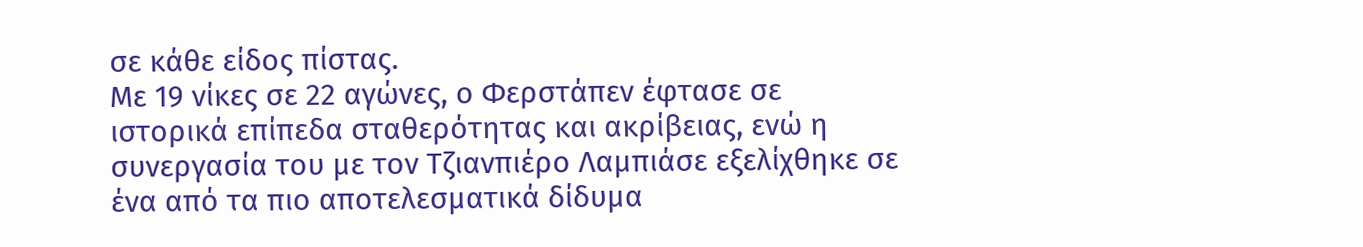σε κάθε είδος πίστας.
Με 19 νίκες σε 22 αγώνες, ο Φερστάπεν έφτασε σε ιστορικά επίπεδα σταθερότητας και ακρίβειας, ενώ η συνεργασία του µε τον Τζιανπιέρο Λαµπιάσε εξελίχθηκε σε ένα από τα πιο αποτελεσµατικά δίδυµα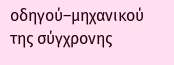οδηγού–µηχανικού της σύγχρονης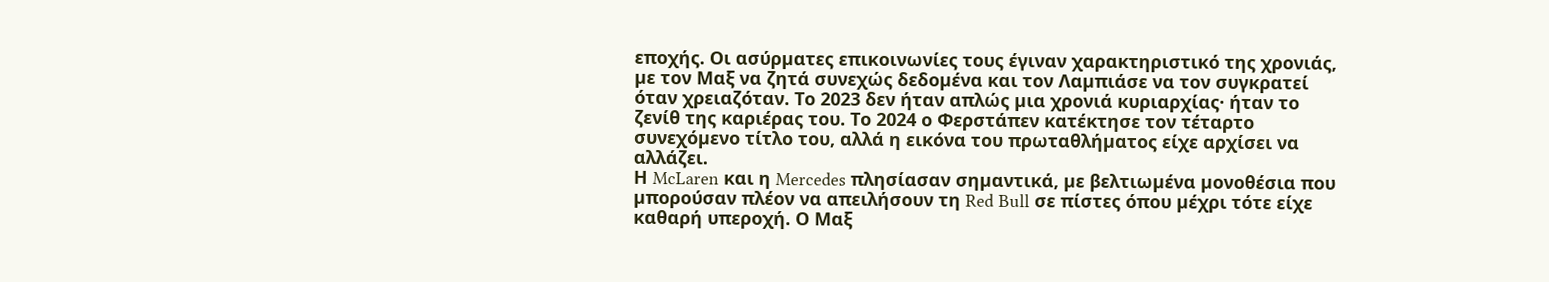εποχής. Οι ασύρµατες επικοινωνίες τους έγιναν χαρακτηριστικό της χρονιάς, µε τον Μαξ να ζητά συνεχώς δεδοµένα και τον Λαµπιάσε να τον συγκρατεί όταν χρειαζόταν. Το 2023 δεν ήταν απλώς µια χρονιά κυριαρχίας· ήταν το ζενίθ της καριέρας του. Το 2024 ο Φερστάπεν κατέκτησε τον τέταρτο συνεχόµενο τίτλο του, αλλά η εικόνα του πρωταθλήµατος είχε αρχίσει να αλλάζει.
Η McLaren και η Mercedes πλησίασαν σηµαντικά, µε βελτιωµένα µονοθέσια που µπορούσαν πλέον να απειλήσουν τη Red Bull σε πίστες όπου µέχρι τότε είχε καθαρή υπεροχή. Ο Μαξ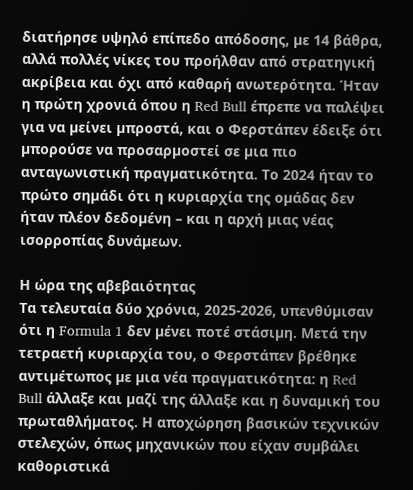διατήρησε υψηλό επίπεδο απόδοσης, µε 14 βάθρα, αλλά πολλές νίκες του προήλθαν από στρατηγική ακρίβεια και όχι από καθαρή ανωτερότητα. Ήταν η πρώτη χρονιά όπου η Red Bull έπρεπε να παλέψει για να µείνει µπροστά, και ο Φερστάπεν έδειξε ότι µπορούσε να προσαρµοστεί σε µια πιο ανταγωνιστική πραγµατικότητα. Το 2024 ήταν το πρώτο σηµάδι ότι η κυριαρχία της οµάδας δεν ήταν πλέον δεδοµένη – και η αρχή µιας νέας ισορροπίας δυνάµεων.

Η ώρα της αβεβαιότητας
Τα τελευταία δύο χρόνια, 2025-2026, υπενθύµισαν ότι η Formula 1 δεν µένει ποτέ στάσιµη. Μετά την τετραετή κυριαρχία του, ο Φερστάπεν βρέθηκε αντιµέτωπος µε µια νέα πραγµατικότητα: η Red Bull άλλαξε και µαζί της άλλαξε και η δυναµική του πρωταθλήµατος. Η αποχώρηση βασικών τεχνικών στελεχών, όπως µηχανικών που είχαν συµβάλει καθοριστικά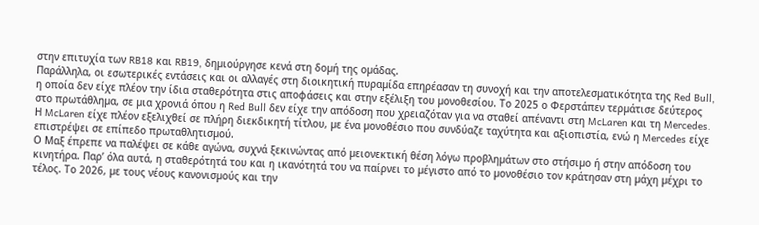στην επιτυχία των RB18 και RB19, δηµιούργησε κενά στη δοµή της οµάδας.
Παράλληλα, οι εσωτερικές εντάσεις και οι αλλαγές στη διοικητική πυραµίδα επηρέασαν τη συνοχή και την αποτελεσµατικότητα της Red Bull, η οποία δεν είχε πλέον την ίδια σταθερότητα στις αποφάσεις και στην εξέλιξη του µονοθεσίου. Το 2025 ο Φερστάπεν τερµάτισε δεύτερος στο πρωτάθληµα, σε µια χρονιά όπου η Red Bull δεν είχε την απόδοση που χρειαζόταν για να σταθεί απέναντι στη McLaren και τη Mercedes. Η McLaren είχε πλέον εξελιχθεί σε πλήρη διεκδικητή τίτλου, µε ένα µονοθέσιο που συνδύαζε ταχύτητα και αξιοπιστία, ενώ η Mercedes είχε επιστρέψει σε επίπεδο πρωταθλητισµού.
Ο Μαξ έπρεπε να παλέψει σε κάθε αγώνα, συχνά ξεκινώντας από µειονεκτική θέση λόγω προβληµάτων στο στήσιµο ή στην απόδοση του κινητήρα. Παρ’ όλα αυτά, η σταθερότητά του και η ικανότητά του να παίρνει το µέγιστο από το µονοθέσιο τον κράτησαν στη µάχη µέχρι το τέλος. Το 2026, µε τους νέους κανονισµούς και την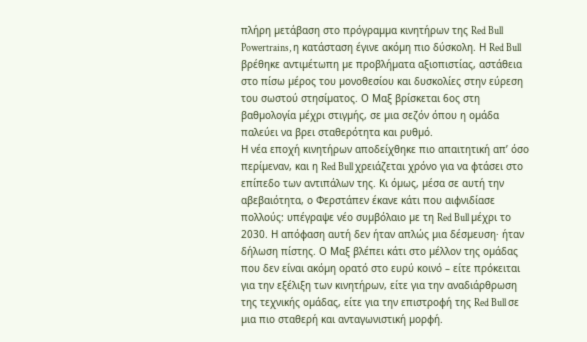πλήρη µετάβαση στο πρόγραµµα κινητήρων της Red Bull Powertrains, η κατάσταση έγινε ακόµη πιο δύσκολη. Η Red Bull βρέθηκε αντιµέτωπη µε προβλήµατα αξιοπιστίας, αστάθεια στο πίσω µέρος του µονοθεσίου και δυσκολίες στην εύρεση του σωστού στησίµατος. Ο Μαξ βρίσκεται 6ος στη βαθµολογία µέχρι στιγµής, σε µια σεζόν όπου η οµάδα παλεύει να βρει σταθερότητα και ρυθµό.
Η νέα εποχή κινητήρων αποδείχθηκε πιο απαιτητική απ’ όσο περίµεναν, και η Red Bull χρειάζεται χρόνο για να φτάσει στο επίπεδο των αντιπάλων της. Κι όµως, µέσα σε αυτή την αβεβαιότητα, ο Φερστάπεν έκανε κάτι που αιφνιδίασε πολλούς: υπέγραψε νέο συµβόλαιο µε τη Red Bull µέχρι το 2030. Η απόφαση αυτή δεν ήταν απλώς µια δέσµευση· ήταν δήλωση πίστης. Ο Μαξ βλέπει κάτι στο µέλλον της οµάδας που δεν είναι ακόµη ορατό στο ευρύ κοινό – είτε πρόκειται για την εξέλιξη των κινητήρων, είτε για την αναδιάρθρωση της τεχνικής οµάδας, είτε για την επιστροφή της Red Bull σε µια πιο σταθερή και ανταγωνιστική µορφή.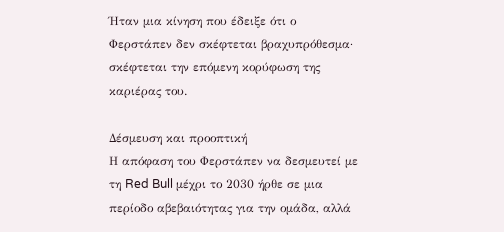Ήταν µια κίνηση που έδειξε ότι ο Φερστάπεν δεν σκέφτεται βραχυπρόθεσµα· σκέφτεται την επόµενη κορύφωση της καριέρας του.

∆έσµευση και προοπτική
Η απόφαση του Φερστάπεν να δεσµευτεί µε τη Red Bull µέχρι το 2030 ήρθε σε µια περίοδο αβεβαιότητας για την οµάδα, αλλά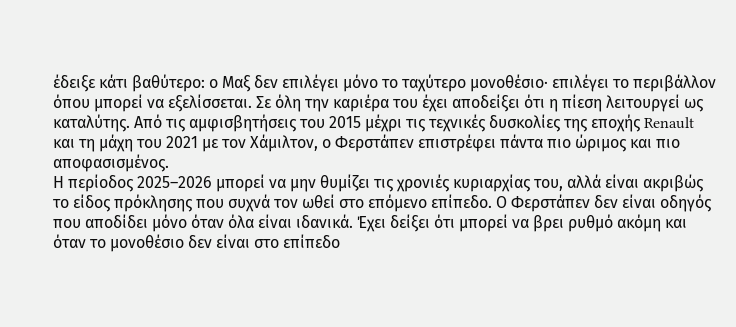έδειξε κάτι βαθύτερο: ο Μαξ δεν επιλέγει µόνο το ταχύτερο µονοθέσιο· επιλέγει το περιβάλλον όπου µπορεί να εξελίσσεται. Σε όλη την καριέρα του έχει αποδείξει ότι η πίεση λειτουργεί ως καταλύτης. Από τις αµφισβητήσεις του 2015 µέχρι τις τεχνικές δυσκολίες της εποχής Renault και τη µάχη του 2021 µε τον Χάµιλτον, ο Φερστάπεν επιστρέφει πάντα πιο ώριµος και πιο αποφασισµένος.
Η περίοδος 2025–2026 µπορεί να µην θυµίζει τις χρονιές κυριαρχίας του, αλλά είναι ακριβώς το είδος πρόκλησης που συχνά τον ωθεί στο επόµενο επίπεδο. Ο Φερστάπεν δεν είναι οδηγός που αποδίδει µόνο όταν όλα είναι ιδανικά. Έχει δείξει ότι µπορεί να βρει ρυθµό ακόµη και όταν το µονοθέσιο δεν είναι στο επίπεδο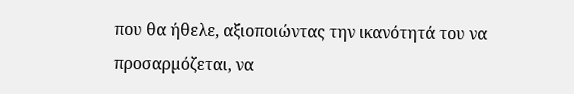που θα ήθελε, αξιοποιώντας την ικανότητά του να προσαρµόζεται, να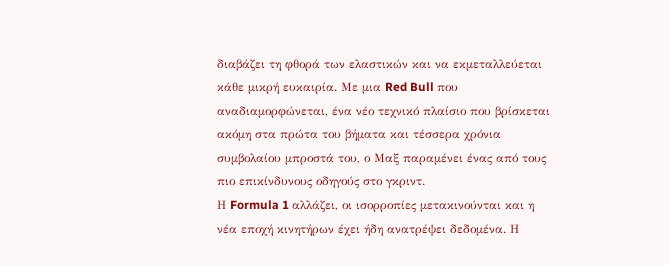διαβάζει τη φθορά των ελαστικών και να εκµεταλλεύεται κάθε µικρή ευκαιρία. Με µια Red Bull που αναδιαµορφώνεται, ένα νέο τεχνικό πλαίσιο που βρίσκεται ακόµη στα πρώτα του βήµατα και τέσσερα χρόνια συµβολαίου µπροστά του, ο Μαξ παραµένει ένας από τους πιο επικίνδυνους οδηγούς στο γκριντ.
Η Formula 1 αλλάζει, οι ισορροπίες µετακινούνται και η νέα εποχή κινητήρων έχει ήδη ανατρέψει δεδοµένα. Η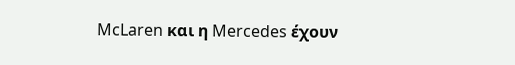McLaren και η Mercedes έχουν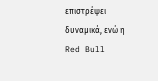επιστρέψει δυναµικά, ενώ η Red Bull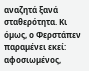αναζητά ξανά σταθερότητα. Κι όµως, ο Φερστάπεν παραµένει εκεί: αφοσιωµένος,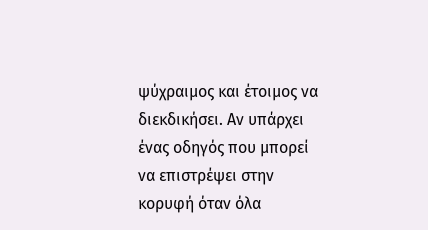ψύχραιµος και έτοιµος να διεκδικήσει. Αν υπάρχει ένας οδηγός που µπορεί να επιστρέψει στην κορυφή όταν όλα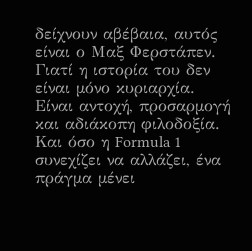δείχνουν αβέβαια, αυτός είναι ο Μαξ Φερστάπεν. Γιατί η ιστορία του δεν είναι µόνο κυριαρχία. Είναι αντοχή, προσαρµογή και αδιάκοπη φιλοδοξία. Και όσο η Formula 1 συνεχίζει να αλλάζει, ένα πράγµα µένει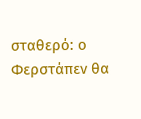σταθερό: ο Φερστάπεν θα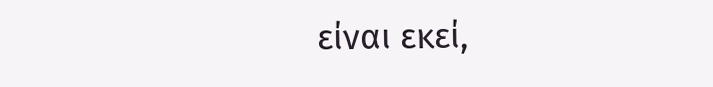είναι εκεί,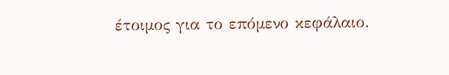έτοιµος για το επόµενο κεφάλαιο.